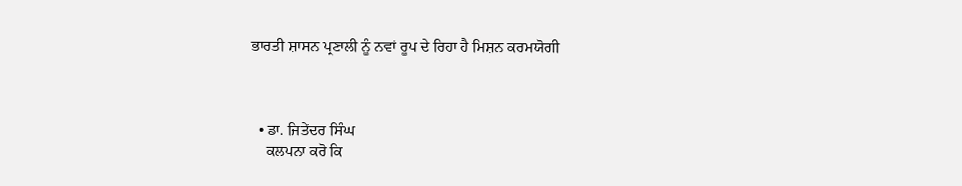ਭਾਰਤੀ ਸ਼ਾਸਨ ਪ੍ਰਣਾਲੀ ਨੂੰ ਨਵਾਂ ਰੂਪ ਦੇ ਰਿਹਾ ਹੈ ਮਿਸ਼ਨ ਕਰਮਯੋਗੀ



  • ਡਾ. ਜਿਤੇਂਦਰ ਸਿੰਘ
    ਕਲਪਨਾ ਕਰੋ ਕਿ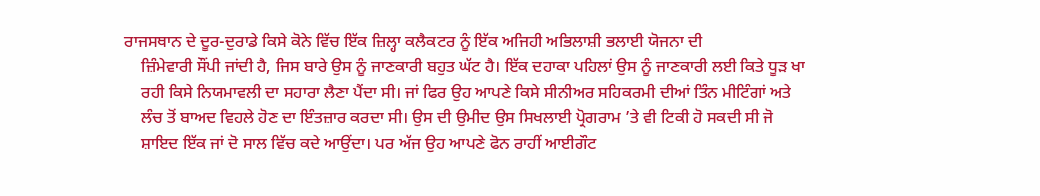ਰਾਜਸਥਾਨ ਦੇ ਦੂਰ-ਦੁਰਾਡੇ ਕਿਸੇ ਕੋਨੇ ਵਿੱਚ ਇੱਕ ਜ਼ਿਲ੍ਹਾ ਕਲੈਕਟਰ ਨੂੰ ਇੱਕ ਅਜਿਹੀ ਅਭਿਲਾਸ਼ੀ ਭਲਾਈ ਯੋਜਨਾ ਦੀ
    ਜ਼ਿੰਮੇਵਾਰੀ ਸੌਂਪੀ ਜਾਂਦੀ ਹੈ, ਜਿਸ ਬਾਰੇ ਉਸ ਨੂੰ ਜਾਣਕਾਰੀ ਬਹੁਤ ਘੱਟ ਹੈ। ਇੱਕ ਦਹਾਕਾ ਪਹਿਲਾਂ ਉਸ ਨੂੰ ਜਾਣਕਾਰੀ ਲਈ ਕਿਤੇ ਧੂੜ ਖਾ
    ਰਹੀ ਕਿਸੇ ਨਿਯਮਾਵਲੀ ਦਾ ਸਹਾਰਾ ਲੈਣਾ ਪੈਂਦਾ ਸੀ। ਜਾਂ ਫਿਰ ਉਹ ਆਪਣੇ ਕਿਸੇ ਸੀਨੀਅਰ ਸਹਿਕਰਮੀ ਦੀਆਂ ਤਿੰਨ ਮੀਟਿੰਗਾਂ ਅਤੇ
    ਲੰਚ ਤੋਂ ਬਾਅਦ ਵਿਹਲੇ ਹੋਣ ਦਾ ਇੰਤਜ਼ਾਰ ਕਰਦਾ ਸੀ। ਉਸ ਦੀ ਉਮੀਦ ਉਸ ਸਿਖਲਾਈ ਪ੍ਰੋਗਰਾਮ ’ਤੇ ਵੀ ਟਿਕੀ ਹੋ ਸਕਦੀ ਸੀ ਜੋ
    ਸ਼ਾਇਦ ਇੱਕ ਜਾਂ ਦੋ ਸਾਲ ਵਿੱਚ ਕਦੇ ਆਉਂਦਾ। ਪਰ ਅੱਜ ਉਹ ਆਪਣੇ ਫੋਨ ਰਾਹੀਂ ਆਈਗੌਟ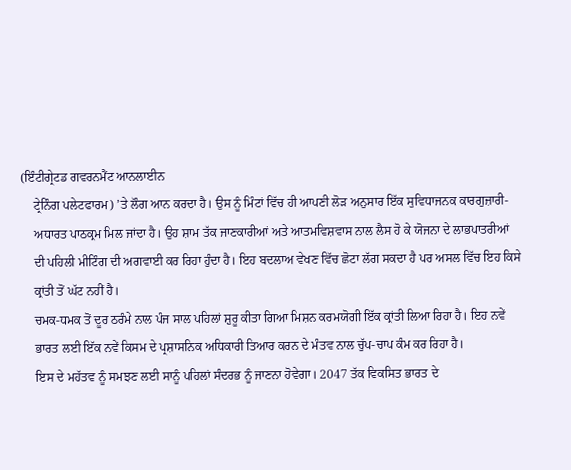(ਇੰਟੀਗ੍ਰੇਟਡ ਗਵਰਨਮੈਂਟ ਆਨਲਾਈਨ
    ਟ੍ਰੇਨਿੰਗ ਪਲੇਟਫਾਰਮ) ’ਤੇ ਲੌਗ ਆਨ ਕਰਦਾ ਹੈ। ਉਸ ਨੂੰ ਮਿੰਟਾਂ ਵਿੱਚ ਹੀ ਆਪਣੀ ਲੋੜ ਅਨੁਸਾਰ ਇੱਕ ਸੁਵਿਧਾਜਨਕ ਕਾਰਗੁਜ਼ਾਰੀ-
    ਅਧਾਰਤ ਪਾਠਕ੍ਰਮ ਮਿਲ ਜਾਂਦਾ ਹੈ। ਉਹ ਸ਼ਾਮ ਤੱਕ ਜਾਣਕਾਰੀਆਂ ਅਤੇ ਆਤਮਵਿਸ਼ਵਾਸ ਨਾਲ ਲੈਸ ਹੋ ਕੇ ਯੋਜਨਾ ਦੇ ਲਾਭਪਾਤਰੀਆਂ
    ਦੀ ਪਹਿਲੀ ਮੀਟਿੰਗ ਦੀ ਅਗਵਾਈ ਕਰ ਰਿਹਾ ਹੁੰਦਾ ਹੈ। ਇਹ ਬਦਲਾਅ ਵੇਖਣ ਵਿੱਚ ਛੋਟਾ ਲੱਗ ਸਕਦਾ ਹੈ ਪਰ ਅਸਲ ਵਿੱਚ ਇਹ ਕਿਸੇ
    ਕ੍ਰਾਂਤੀ ਤੋਂ ਘੱਟ ਨਹੀਂ ਹੈ।
    ਚਮਕ-ਧਮਕ ਤੋਂ ਦੂਰ ਠਰੰਮੇ ਨਾਲ ਪੰਜ ਸਾਲ ਪਹਿਲਾਂ ਸ਼ੁਰੂ ਕੀਤਾ ਗਿਆ ਮਿਸ਼ਨ ਕਰਮਯੋਗੀ ਇੱਕ ਕ੍ਰਾਂਤੀ ਲਿਆ ਰਿਹਾ ਹੈ। ਇਹ ਨਵੇਂ
    ਭਾਰਤ ਲਈ ਇੱਕ ਨਵੇਂ ਕਿਸਮ ਦੇ ਪ੍ਰਸ਼ਾਸਨਿਕ ਅਧਿਕਾਰੀ ਤਿਆਰ ਕਰਨ ਦੇ ਮੰਤਵ ਨਾਲ ਚੁੱਪ-ਚਾਪ ਕੰਮ ਕਰ ਰਿਹਾ ਹੈ।
    ਇਸ ਦੇ ਮਹੱਤਵ ਨੂੰ ਸਮਝਣ ਲਈ ਸਾਨੂੰ ਪਹਿਲਾਂ ਸੰਦਰਭ ਨੂੰ ਜਾਣਨਾ ਹੋਵੇਗਾ। 2047 ਤੱਕ ਵਿਕਸਿਤ ਭਾਰਤ ਦੇ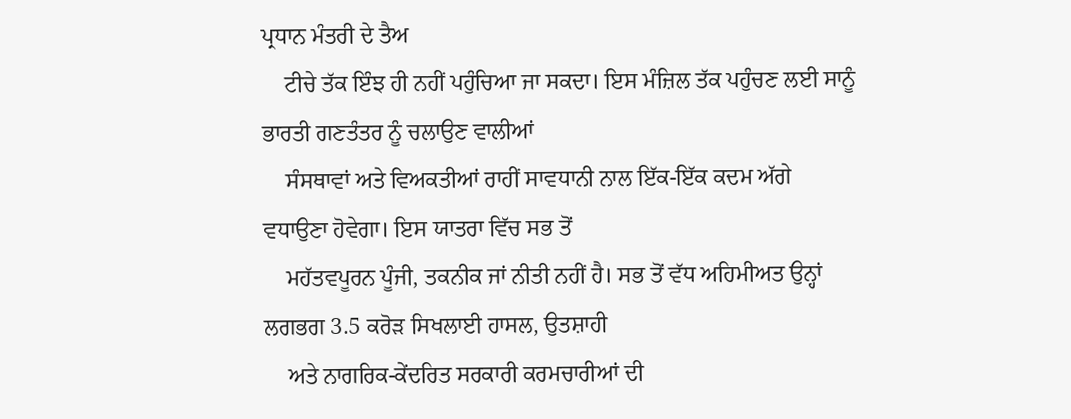ਪ੍ਰਧਾਨ ਮੰਤਰੀ ਦੇ ਤੈਅ
    ਟੀਚੇ ਤੱਕ ਇੰਝ ਹੀ ਨਹੀਂ ਪਹੁੰਚਿਆ ਜਾ ਸਕਦਾ। ਇਸ ਮੰਜ਼ਿਲ ਤੱਕ ਪਹੁੰਚਣ ਲਈ ਸਾਨੂੰ ਭਾਰਤੀ ਗਣਤੰਤਰ ਨੂੰ ਚਲਾਉਣ ਵਾਲੀਆਂ
    ਸੰਸਥਾਵਾਂ ਅਤੇ ਵਿਅਕਤੀਆਂ ਰਾਹੀਂ ਸਾਵਧਾਨੀ ਨਾਲ ਇੱਕ-ਇੱਕ ਕਦਮ ਅੱਗੇ ਵਧਾਉਣਾ ਹੋਵੇਗਾ। ਇਸ ਯਾਤਰਾ ਵਿੱਚ ਸਭ ਤੋਂ
    ਮਹੱਤਵਪੂਰਨ ਪੂੰਜੀ, ਤਕਨੀਕ ਜਾਂ ਨੀਤੀ ਨਹੀਂ ਹੈ। ਸਭ ਤੋਂ ਵੱਧ ਅਹਿਮੀਅਤ ਉਨ੍ਹਾਂ ਲਗਭਗ 3.5 ਕਰੋੜ ਸਿਖਲਾਈ ਹਾਸਲ, ਉਤਸ਼ਾਹੀ
    ਅਤੇ ਨਾਗਰਿਕ-ਕੇਂਦਰਿਤ ਸਰਕਾਰੀ ਕਰਮਚਾਰੀਆਂ ਦੀ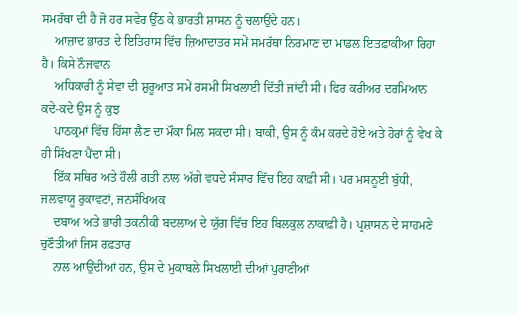ਸਮਰੱਥਾ ਦੀ ਹੈ ਜੋ ਹਰ ਸਵੇਰ ਉੱਠ ਕੇ ਭਾਰਤੀ ਸ਼ਾਸਨ ਨੂੰ ਚਲਾਉਂਦੇ ਹਨ।
    ਆਜ਼ਾਦ ਭਾਰਤ ਦੇ ਇਤਿਹਾਸ ਵਿੱਚ ਜ਼ਿਆਦਾਤਰ ਸਮੇਂ ਸਮਰੱਥਾ ਨਿਰਮਾਣ ਦਾ ਮਾਡਲ ਇਤਫ਼ਾਕੀਆ ਰਿਹਾ ਹੈ। ਕਿਸੇ ਨੌਜਵਾਨ
    ਅਧਿਕਾਰੀ ਨੂੰ ਸੇਵਾ ਦੀ ਸ਼ੁਰੂਆਤ ਸਮੇਂ ਰਸਮੀ ਸਿਖਲਾਈ ਦਿੱਤੀ ਜਾਂਦੀ ਸੀ। ਫਿਰ ਕਰੀਅਰ ਦਰਮਿਆਨ ਕਦੇ-ਕਦੇ ਉਸ ਨੂੰ ਕੁਝ
    ਪਾਠਕ੍ਰਮਾਂ ਵਿੱਚ ਹਿੱਸਾ ਲੈਣ ਦਾ ਮੌਕਾ ਮਿਲ ਸਕਦਾ ਸੀ। ਬਾਕੀ, ਉਸ ਨੂੰ ਕੰਮ ਕਰਦੇ ਹੋਏ ਅਤੇ ਹੋਰਾਂ ਨੂੰ ਵੇਖ ਕੇ ਹੀ ਸਿੱਖਣਾ ਪੈਂਦਾ ਸੀ।
    ਇੱਕ ਸਥਿਰ ਅਤੇ ਹੌਲੀ ਗਤੀ ਨਾਲ ਅੱਗੇ ਵਧਦੇ ਸੰਸਾਰ ਵਿੱਚ ਇਹ ਕਾਫ਼ੀ ਸੀ। ਪਰ ਮਸਨੂਈ ਬੁੱਧੀ, ਜਲਵਾਯੂ ਰੁਕਾਵਟਾਂ, ਜਨਸੰਖਿਅਕ
    ਦਬਾਅ ਅਤੇ ਭਾਰੀ ਤਕਨੀਕੀ ਬਦਲਾਅ ਦੇ ਯੁੱਗ ਵਿੱਚ ਇਹ ਬਿਲਕੁਲ ਨਾਕਾਫ਼ੀ ਹੈ। ਪ੍ਰਸ਼ਾਸਨ ਦੇ ਸਾਹਮਣੇ ਚੁਣੌਤੀਆਂ ਜਿਸ ਰਫ਼ਤਾਰ
    ਨਾਲ ਆਉਂਦੀਆਂ ਹਨ, ਉਸ ਦੇ ਮੁਕਾਬਲੇ ਸਿਖਲਾਈ ਦੀਆਂ ਪੁਰਾਣੀਆਂ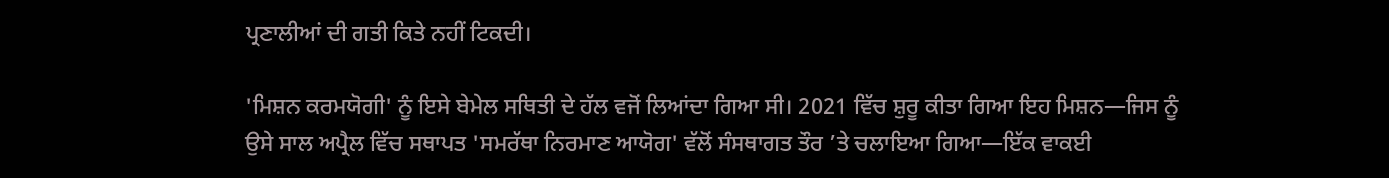ਪ੍ਰਣਾਲੀਆਂ ਦੀ ਗਤੀ ਕਿਤੇ ਨਹੀਂ ਟਿਕਦੀ।

'ਮਿਸ਼ਨ ਕਰਮਯੋਗੀ' ਨੂੰ ਇਸੇ ਬੇਮੇਲ ਸਥਿਤੀ ਦੇ ਹੱਲ ਵਜੋਂ ਲਿਆਂਦਾ ਗਿਆ ਸੀ। 2021 ਵਿੱਚ ਸ਼ੁਰੂ ਕੀਤਾ ਗਿਆ ਇਹ ਮਿਸ਼ਨ—ਜਿਸ ਨੂੰ
ਉਸੇ ਸਾਲ ਅਪ੍ਰੈਲ ਵਿੱਚ ਸਥਾਪਤ 'ਸਮਰੱਥਾ ਨਿਰਮਾਣ ਆਯੋਗ' ਵੱਲੋਂ ਸੰਸਥਾਗਤ ਤੌਰ ’ਤੇ ਚਲਾਇਆ ਗਿਆ—ਇੱਕ ਵਾਕਈ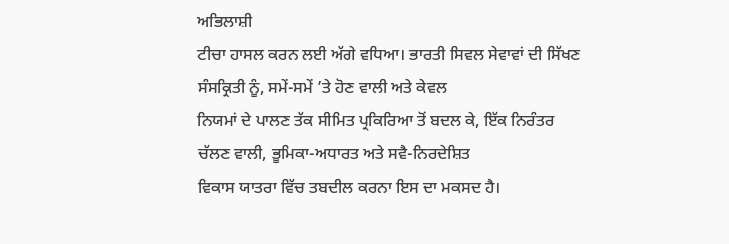ਅਭਿਲਾਸ਼ੀ
ਟੀਚਾ ਹਾਸਲ ਕਰਨ ਲਈ ਅੱਗੇ ਵਧਿਆ। ਭਾਰਤੀ ਸਿਵਲ ਸੇਵਾਵਾਂ ਦੀ ਸਿੱਖਣ ਸੰਸਕ੍ਰਿਤੀ ਨੂੰ, ਸਮੇਂ-ਸਮੇਂ ’ਤੇ ਹੋਣ ਵਾਲੀ ਅਤੇ ਕੇਵਲ
ਨਿਯਮਾਂ ਦੇ ਪਾਲਣ ਤੱਕ ਸੀਮਿਤ ਪ੍ਰਕਿਰਿਆ ਤੋਂ ਬਦਲ ਕੇ, ਇੱਕ ਨਿਰੰਤਰ ਚੱਲਣ ਵਾਲੀ, ਭੂਮਿਕਾ-ਅਧਾਰਤ ਅਤੇ ਸਵੈ-ਨਿਰਦੇਸ਼ਿਤ
ਵਿਕਾਸ ਯਾਤਰਾ ਵਿੱਚ ਤਬਦੀਲ ਕਰਨਾ ਇਸ ਦਾ ਮਕਸਦ ਹੈ।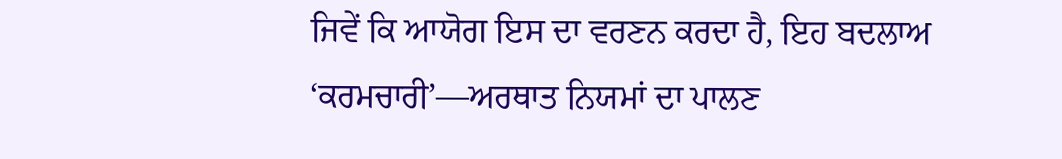ਜਿਵੇਂ ਕਿ ਆਯੋਗ ਇਸ ਦਾ ਵਰਣਨ ਕਰਦਾ ਹੈ, ਇਹ ਬਦਲਾਅ
‘ਕਰਮਚਾਰੀ’—ਅਰਥਾਤ ਨਿਯਮਾਂ ਦਾ ਪਾਲਣ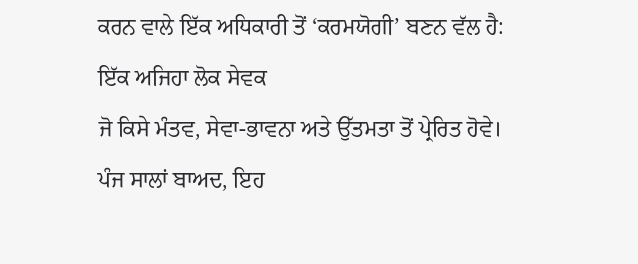ਕਰਨ ਵਾਲੇ ਇੱਕ ਅਧਿਕਾਰੀ ਤੋਂ ‘ਕਰਮਯੋਗੀ’ ਬਣਨ ਵੱਲ ਹੈ: ਇੱਕ ਅਜਿਹਾ ਲੋਕ ਸੇਵਕ
ਜੋ ਕਿਸੇ ਮੰਤਵ, ਸੇਵਾ-ਭਾਵਨਾ ਅਤੇ ਉੱਤਮਤਾ ਤੋਂ ਪ੍ਰੇਰਿਤ ਹੋਵੇ।
ਪੰਜ ਸਾਲਾਂ ਬਾਅਦ, ਇਹ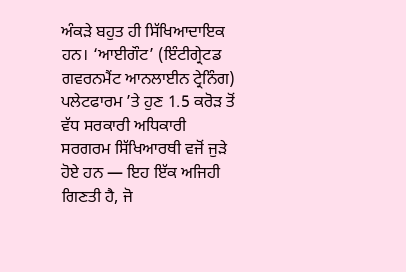ਅੰਕੜੇ ਬਹੁਤ ਹੀ ਸਿੱਖਿਆਦਾਇਕ ਹਨ। ‘ਆਈਗੌਟ’ (ਇੰਟੀਗ੍ਰੇਟਡ ਗਵਰਨਮੈਂਟ ਆਨਲਾਈਨ ਟ੍ਰੇਨਿੰਗ)
ਪਲੇਟਫਾਰਮ ’ਤੇ ਹੁਣ 1.5 ਕਰੋੜ ਤੋਂ ਵੱਧ ਸਰਕਾਰੀ ਅਧਿਕਾਰੀ ਸਰਗਰਮ ਸਿੱਖਿਆਰਥੀ ਵਜੋਂ ਜੁੜੇ ਹੋਏ ਹਨ — ਇਹ ਇੱਕ ਅਜਿਹੀ
ਗਿਣਤੀ ਹੈ, ਜੋ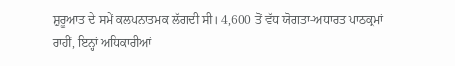ਸ਼ੁਰੂਆਤ ਦੇ ਸਮੇਂ ਕਲਪਨਾਤਮਕ ਲੱਗਦੀ ਸੀ। 4,600 ਤੋਂ ਵੱਧ ਯੋਗਤਾ-ਅਧਾਰਤ ਪਾਠਕ੍ਰਮਾਂ ਰਾਹੀਂ, ਇਨ੍ਹਾਂ ਅਧਿਕਾਰੀਆਂ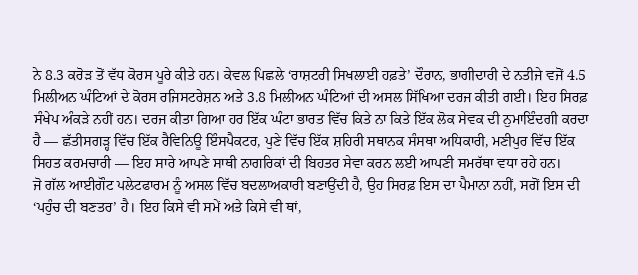ਨੇ 8.3 ਕਰੋੜ ਤੋਂ ਵੱਧ ਕੋਰਸ ਪੂਰੇ ਕੀਤੇ ਹਨ। ਕੇਵਲ ਪਿਛਲੇ ‘ਰਾਸ਼ਟਰੀ ਸਿਖਲਾਈ ਹਫ਼ਤੇ’ ਦੌਰਾਨ, ਭਾਗੀਦਾਰੀ ਦੇ ਨਤੀਜੇ ਵਜੋਂ 4.5
ਮਿਲੀਅਨ ਘੰਟਿਆਂ ਦੇ ਕੋਰਸ ਰਜਿਸਟਰੇਸ਼ਨ ਅਤੇ 3.8 ਮਿਲੀਅਨ ਘੰਟਿਆਂ ਦੀ ਅਸਲ ਸਿੱਖਿਆ ਦਰਜ ਕੀਤੀ ਗਈ। ਇਹ ਸਿਰਫ਼
ਸੰਖੇਪ ਅੰਕੜੇ ਨਹੀਂ ਹਨ। ਦਰਜ ਕੀਤਾ ਗਿਆ ਹਰ ਇੱਕ ਘੰਟਾ ਭਾਰਤ ਵਿੱਚ ਕਿਤੇ ਨਾ ਕਿਤੇ ਇੱਕ ਲੋਕ ਸੇਵਕ ਦੀ ਨੁਮਾਇੰਦਗੀ ਕਰਦਾ
ਹੈ — ਛੱਤੀਸਗੜ੍ਹ ਵਿੱਚ ਇੱਕ ਰੈਵਿਨਿਊ ਇੰਸਪੈਕਟਰ, ਪੁਣੇ ਵਿੱਚ ਇੱਕ ਸ਼ਹਿਰੀ ਸਥਾਨਕ ਸੰਸਥਾ ਅਧਿਕਾਰੀ, ਮਣੀਪੁਰ ਵਿੱਚ ਇੱਕ
ਸਿਹਤ ਕਰਮਚਾਰੀ — ਇਹ ਸਾਰੇ ਆਪਣੇ ਸਾਥੀ ਨਾਗਰਿਕਾਂ ਦੀ ਬਿਹਤਰ ਸੇਵਾ ਕਰਨ ਲਈ ਆਪਣੀ ਸਮਰੱਥਾ ਵਧਾ ਰਹੇ ਹਨ।
ਜੋ ਗੱਲ ਆਈਗੌਟ ਪਲੇਟਫਾਰਮ ਨੂੰ ਅਸਲ ਵਿੱਚ ਬਦਲਾਅਕਾਰੀ ਬਣਾਉਂਦੀ ਹੈ, ਉਹ ਸਿਰਫ਼ ਇਸ ਦਾ ਪੈਮਾਨਾ ਨਹੀਂ, ਸਗੋਂ ਇਸ ਦੀ
‘ਪਹੁੰਚ ਦੀ ਬਣਤਰ’ ਹੈ। ਇਹ ਕਿਸੇ ਵੀ ਸਮੇਂ ਅਤੇ ਕਿਸੇ ਵੀ ਥਾਂ,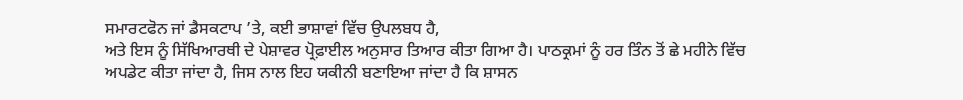ਸਮਾਰਟਫੋਨ ਜਾਂ ਡੈਸਕਟਾਪ ’ਤੇ, ਕਈ ਭਾਸ਼ਾਵਾਂ ਵਿੱਚ ਉਪਲਬਧ ਹੈ,
ਅਤੇ ਇਸ ਨੂੰ ਸਿੱਖਿਆਰਥੀ ਦੇ ਪੇਸ਼ਾਵਰ ਪ੍ਰੋਫ਼ਾਈਲ ਅਨੁਸਾਰ ਤਿਆਰ ਕੀਤਾ ਗਿਆ ਹੈ। ਪਾਠਕ੍ਰਮਾਂ ਨੂੰ ਹਰ ਤਿੰਨ ਤੋਂ ਛੇ ਮਹੀਨੇ ਵਿੱਚ
ਅਪਡੇਟ ਕੀਤਾ ਜਾਂਦਾ ਹੈ, ਜਿਸ ਨਾਲ ਇਹ ਯਕੀਨੀ ਬਣਾਇਆ ਜਾਂਦਾ ਹੈ ਕਿ ਸ਼ਾਸਨ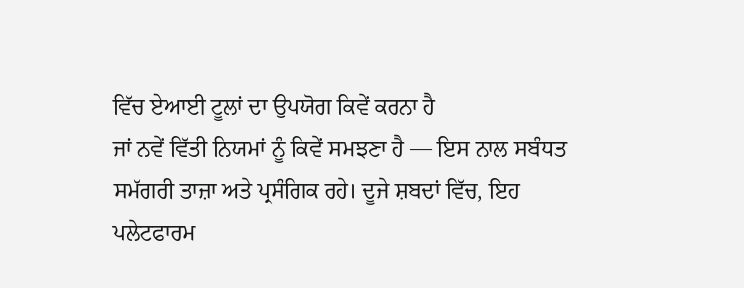ਵਿੱਚ ਏਆਈ ਟੂਲਾਂ ਦਾ ਉਪਯੋਗ ਕਿਵੇਂ ਕਰਨਾ ਹੈ
ਜਾਂ ਨਵੇਂ ਵਿੱਤੀ ਨਿਯਮਾਂ ਨੂੰ ਕਿਵੇਂ ਸਮਝਣਾ ਹੈ — ਇਸ ਨਾਲ ਸਬੰਧਤ ਸਮੱਗਰੀ ਤਾਜ਼ਾ ਅਤੇ ਪ੍ਰਸੰਗਿਕ ਰਹੇ। ਦੂਜੇ ਸ਼ਬਦਾਂ ਵਿੱਚ, ਇਹ
ਪਲੇਟਫਾਰਮ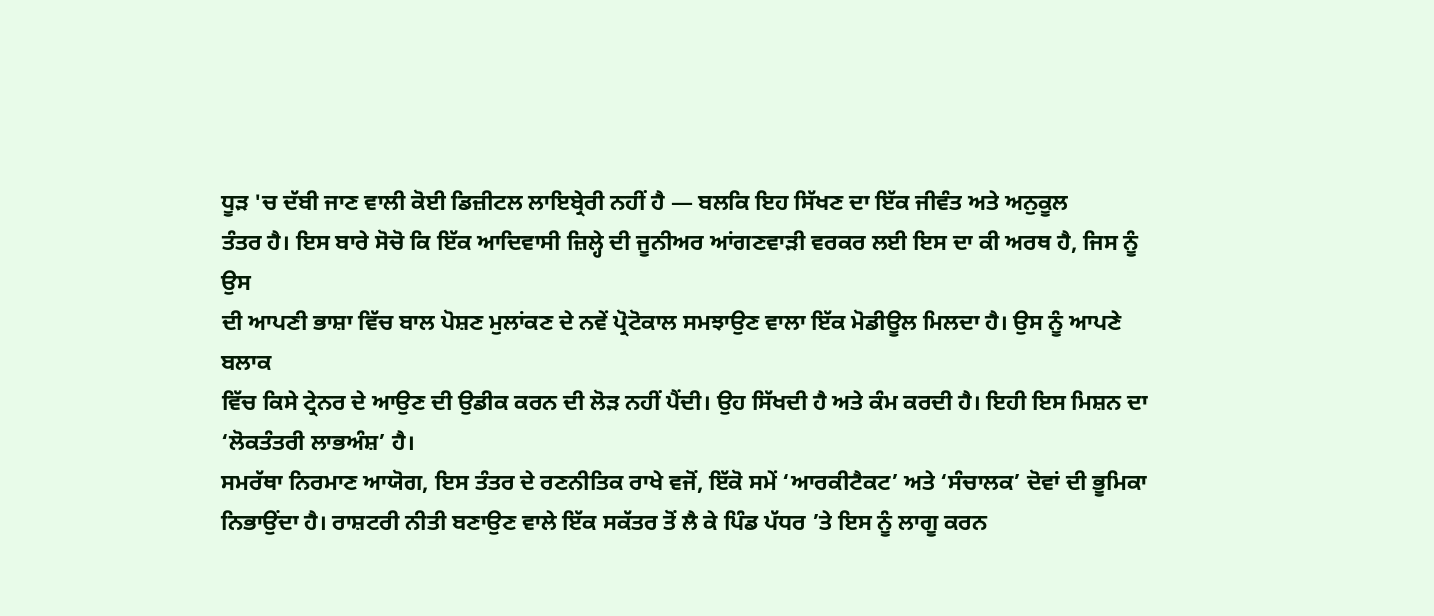ਧੂੜ 'ਚ ਦੱਬੀ ਜਾਣ ਵਾਲੀ ਕੋਈ ਡਿਜ਼ੀਟਲ ਲਾਇਬ੍ਰੇਰੀ ਨਹੀਂ ਹੈ — ਬਲਕਿ ਇਹ ਸਿੱਖਣ ਦਾ ਇੱਕ ਜੀਵੰਤ ਅਤੇ ਅਨੁਕੂਲ
ਤੰਤਰ ਹੈ। ਇਸ ਬਾਰੇ ਸੋਚੋ ਕਿ ਇੱਕ ਆਦਿਵਾਸੀ ਜ਼ਿਲ੍ਹੇ ਦੀ ਜੂਨੀਅਰ ਆਂਗਣਵਾੜੀ ਵਰਕਰ ਲਈ ਇਸ ਦਾ ਕੀ ਅਰਥ ਹੈ, ਜਿਸ ਨੂੰ ਉਸ
ਦੀ ਆਪਣੀ ਭਾਸ਼ਾ ਵਿੱਚ ਬਾਲ ਪੋਸ਼ਣ ਮੁਲਾਂਕਣ ਦੇ ਨਵੇਂ ਪ੍ਰੋਟੋਕਾਲ ਸਮਝਾਉਣ ਵਾਲਾ ਇੱਕ ਮੋਡੀਊਲ ਮਿਲਦਾ ਹੈ। ਉਸ ਨੂੰ ਆਪਣੇ ਬਲਾਕ
ਵਿੱਚ ਕਿਸੇ ਟ੍ਰੇਨਰ ਦੇ ਆਉਣ ਦੀ ਉਡੀਕ ਕਰਨ ਦੀ ਲੋੜ ਨਹੀਂ ਪੈਂਦੀ। ਉਹ ਸਿੱਖਦੀ ਹੈ ਅਤੇ ਕੰਮ ਕਰਦੀ ਹੈ। ਇਹੀ ਇਸ ਮਿਸ਼ਨ ਦਾ
‘ਲੋਕਤੰਤਰੀ ਲਾਭਅੰਸ਼’ ਹੈ।
ਸਮਰੱਥਾ ਨਿਰਮਾਣ ਆਯੋਗ, ਇਸ ਤੰਤਰ ਦੇ ਰਣਨੀਤਿਕ ਰਾਖੇ ਵਜੋਂ, ਇੱਕੋ ਸਮੇਂ ‘ਆਰਕੀਟੈਕਟ’ ਅਤੇ ‘ਸੰਚਾਲਕ’ ਦੋਵਾਂ ਦੀ ਭੂਮਿਕਾ
ਨਿਭਾਉਂਦਾ ਹੈ। ਰਾਸ਼ਟਰੀ ਨੀਤੀ ਬਣਾਉਣ ਵਾਲੇ ਇੱਕ ਸਕੱਤਰ ਤੋਂ ਲੈ ਕੇ ਪਿੰਡ ਪੱਧਰ ’ਤੇ ਇਸ ਨੂੰ ਲਾਗੂ ਕਰਨ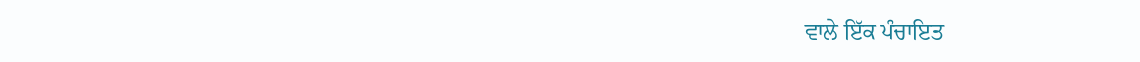ਵਾਲੇ ਇੱਕ ਪੰਚਾਇਤ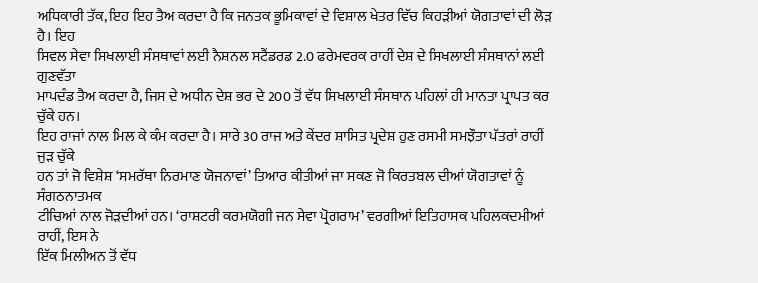ਅਧਿਕਾਰੀ ਤੱਕ, ਇਹ ਇਹ ਤੈਅ ਕਰਦਾ ਹੈ ਕਿ ਜਨਤਕ ਭੂਮਿਕਾਵਾਂ ਦੇ ਵਿਸ਼ਾਲ ਖੇਤਰ ਵਿੱਚ ਕਿਹੜੀਆਂ ਯੋਗਤਾਵਾਂ ਦੀ ਲੋੜ ਹੈ। ਇਹ
ਸਿਵਲ ਸੇਵਾ ਸਿਖਲਾਈ ਸੰਸਥਾਵਾਂ ਲਈ ਨੈਸ਼ਨਲ ਸਟੈਂਡਰਡ 2.0 ਫਰੇਮਵਰਕ ਰਾਹੀਂ ਦੇਸ਼ ਦੇ ਸਿਖਲਾਈ ਸੰਸਥਾਨਾਂ ਲਈ ਗੁਣਵੱਤਾ
ਮਾਪਦੰਡ ਤੈਅ ਕਰਦਾ ਹੈ, ਜਿਸ ਦੇ ਅਧੀਨ ਦੇਸ਼ ਭਰ ਦੇ 200 ਤੋਂ ਵੱਧ ਸਿਖਲਾਈ ਸੰਸਥਾਨ ਪਹਿਲਾਂ ਹੀ ਮਾਨਤਾ ਪ੍ਰਾਪਤ ਕਰ ਚੁੱਕੇ ਹਨ।
ਇਹ ਰਾਜਾਂ ਨਾਲ ਮਿਲ ਕੇ ਕੰਮ ਕਰਦਾ ਹੈ। ਸਾਰੇ 30 ਰਾਜ ਅਤੇ ਕੇਂਦਰ ਸ਼ਾਸਿਤ ਪ੍ਰਦੇਸ਼ ਹੁਣ ਰਸਮੀ ਸਮਝੌਤਾ ਪੱਤਰਾਂ ਰਾਹੀਂ ਜੁੜ ਚੁੱਕੇ
ਹਨ ਤਾਂ ਜੋ ਵਿਸ਼ੇਸ਼ ‘ਸਮਰੱਥਾ ਨਿਰਮਾਣ ਯੋਜਨਾਵਾਂ’ ਤਿਆਰ ਕੀਤੀਆਂ ਜਾ ਸਕਣ ਜੋ ਕਿਰਤਬਲ ਦੀਆਂ ਯੋਗਤਾਵਾਂ ਨੂੰ ਸੰਗਠਨਾਤਮਕ
ਟੀਚਿਆਂ ਨਾਲ ਜੋੜਦੀਆਂ ਹਨ। ‘ਰਾਸ਼ਟਰੀ ਕਰਮਯੋਗੀ ਜਨ ਸੇਵਾ ਪ੍ਰੋਗਰਾਮ’ ਵਰਗੀਆਂ ਇਤਿਹਾਸਕ ਪਹਿਲਕਦਮੀਆਂ ਰਾਹੀਂ, ਇਸ ਨੇ
ਇੱਕ ਮਿਲੀਅਨ ਤੋਂ ਵੱਧ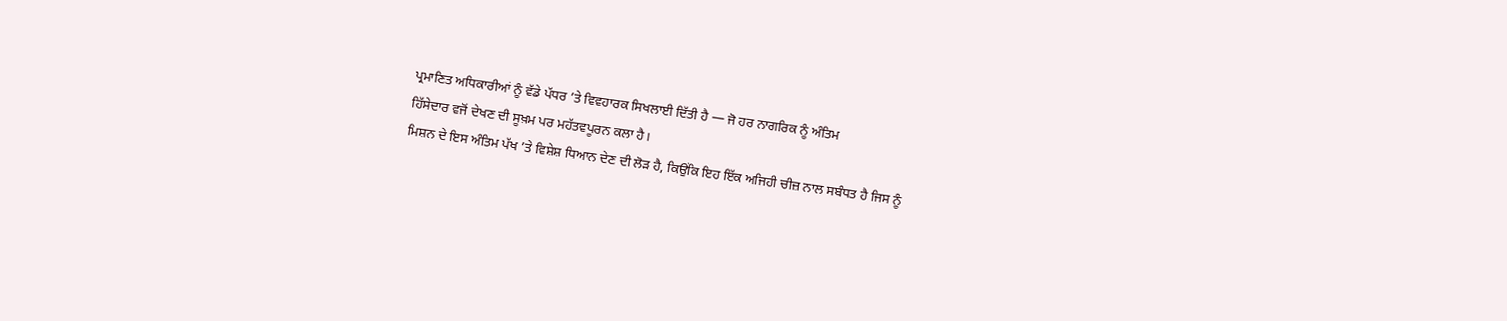ਪ੍ਰਮਾਣਿਤ ਅਧਿਕਾਰੀਆਂ ਨੂੰ ਵੱਡੇ ਪੱਧਰ ’ਤੇ ਵਿਵਹਾਰਕ ਸਿਖਲਾਈ ਦਿੱਤੀ ਹੈ — ਜੋ ਹਰ ਨਾਗਰਿਕ ਨੂੰ ਅੰਤਿਮ
ਹਿੱਸੇਦਾਰ ਵਜੋਂ ਦੇਖਣ ਦੀ ਸੂਖ਼ਮ ਪਰ ਮਹੱਤਵਪੂਰਨ ਕਲਾ ਹੈ।
ਮਿਸ਼ਨ ਦੇ ਇਸ ਅੰਤਿਮ ਪੱਖ ’ਤੇ ਵਿਸ਼ੇਸ਼ ਧਿਆਨ ਦੇਣ ਦੀ ਲੋੜ ਹੈ, ਕਿਉਂਕਿ ਇਹ ਇੱਕ ਅਜਿਹੀ ਚੀਜ਼ ਨਾਲ ਸਬੰਧਤ ਹੈ ਜਿਸ ਨੂੰ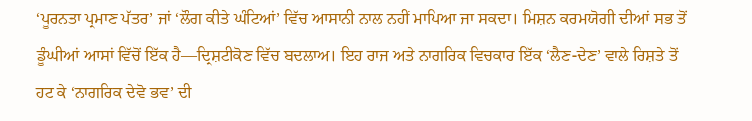‘ਪੂਰਨਤਾ ਪ੍ਰਮਾਣ ਪੱਤਰ’ ਜਾਂ ‘ਲੌਗ ਕੀਤੇ ਘੰਟਿਆਂ’ ਵਿੱਚ ਆਸਾਨੀ ਨਾਲ ਨਹੀਂ ਮਾਪਿਆ ਜਾ ਸਕਦਾ। ਮਿਸ਼ਨ ਕਰਮਯੋਗੀ ਦੀਆਂ ਸਭ ਤੋਂ
ਡੂੰਘੀਆਂ ਆਸਾਂ ਵਿੱਚੋਂ ਇੱਕ ਹੈ—ਦ੍ਰਿਸ਼ਟੀਕੋਣ ਵਿੱਚ ਬਦਲਾਅ। ਇਹ ਰਾਜ ਅਤੇ ਨਾਗਰਿਕ ਵਿਚਕਾਰ ਇੱਕ ‘ਲੈਣ-ਦੇਣ’ ਵਾਲੇ ਰਿਸ਼ਤੇ ਤੋਂ
ਹਟ ਕੇ ‘ਨਾਗਰਿਕ ਦੇਵੋ ਭਵ’ ਦੀ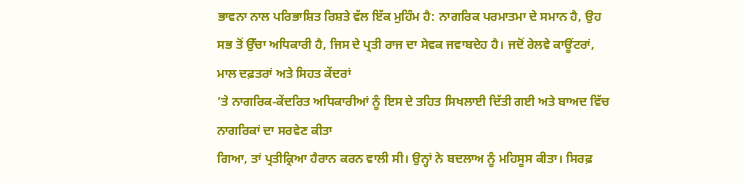ਭਾਵਨਾ ਨਾਲ ਪਰਿਭਾਸ਼ਿਤ ਰਿਸ਼ਤੇ ਵੱਲ ਇੱਕ ਮੁਹਿੰਮ ਹੈ: ਨਾਗਰਿਕ ਪਰਮਾਤਮਾ ਦੇ ਸਮਾਨ ਹੈ, ਉਹ
ਸਭ ਤੋਂ ਉੱਚਾ ਅਧਿਕਾਰੀ ਹੈ, ਜਿਸ ਦੇ ਪ੍ਰਤੀ ਰਾਜ ਦਾ ਸੇਵਕ ਜਵਾਬਦੇਹ ਹੈ। ਜਦੋਂ ਰੇਲਵੇ ਕਾਊਂਟਰਾਂ, ਮਾਲ ਦਫ਼ਤਰਾਂ ਅਤੇ ਸਿਹਤ ਕੇਂਦਰਾਂ
’ਤੇ ਨਾਗਰਿਕ-ਕੇਂਦਰਿਤ ਅਧਿਕਾਰੀਆਂ ਨੂੰ ਇਸ ਦੇ ਤਹਿਤ ਸਿਖਲਾਈ ਦਿੱਤੀ ਗਈ ਅਤੇ ਬਾਅਦ ਵਿੱਚ ਨਾਗਰਿਕਾਂ ਦਾ ਸਰਵੇਣ ਕੀਤਾ
ਗਿਆ, ਤਾਂ ਪ੍ਰਤੀਕ੍ਰਿਆ ਹੈਰਾਨ ਕਰਨ ਵਾਲੀ ਸੀ। ਉਨ੍ਹਾਂ ਨੇ ਬਦਲਾਅ ਨੂੰ ਮਹਿਸੂਸ ਕੀਤਾ। ਸਿਰਫ਼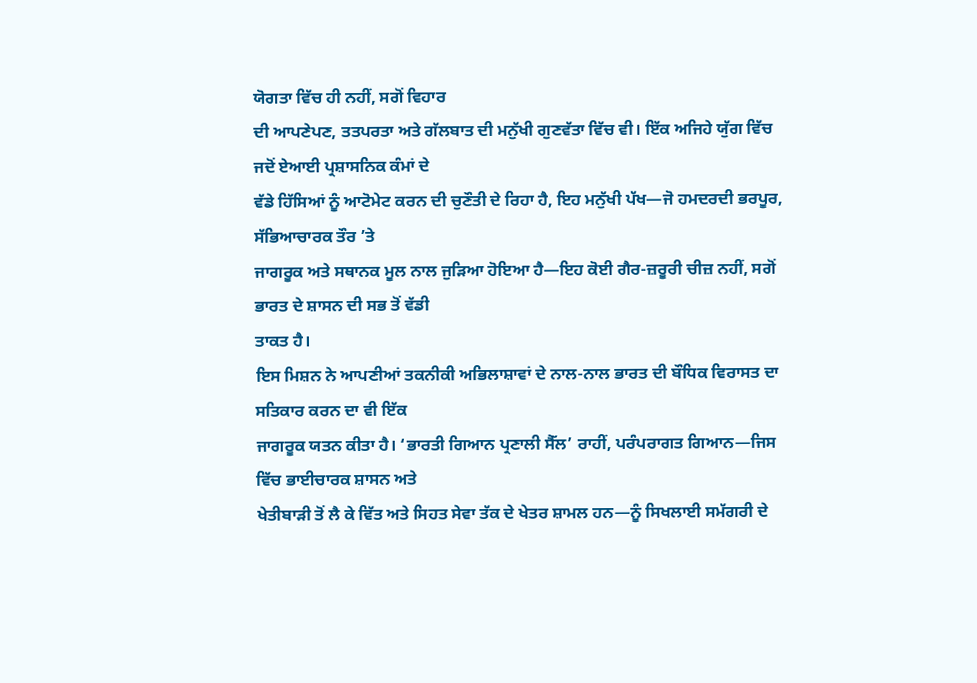ਯੋਗਤਾ ਵਿੱਚ ਹੀ ਨਹੀਂ, ਸਗੋਂ ਵਿਹਾਰ
ਦੀ ਆਪਣੇਪਣ, ਤਤਪਰਤਾ ਅਤੇ ਗੱਲਬਾਤ ਦੀ ਮਨੁੱਖੀ ਗੁਣਵੱਤਾ ਵਿੱਚ ਵੀ। ਇੱਕ ਅਜਿਹੇ ਯੁੱਗ ਵਿੱਚ ਜਦੋਂ ਏਆਈ ਪ੍ਰਸ਼ਾਸਨਿਕ ਕੰਮਾਂ ਦੇ
ਵੱਡੇ ਹਿੱਸਿਆਂ ਨੂੰ ਆਟੋਮੇਟ ਕਰਨ ਦੀ ਚੁਣੌਤੀ ਦੇ ਰਿਹਾ ਹੈ, ਇਹ ਮਨੁੱਖੀ ਪੱਖ—ਜੋ ਹਮਦਰਦੀ ਭਰਪੂਰ, ਸੱਭਿਆਚਾਰਕ ਤੌਰ ’ਤੇ
ਜਾਗਰੂਕ ਅਤੇ ਸਥਾਨਕ ਮੂਲ ਨਾਲ ਜੁੜਿਆ ਹੋਇਆ ਹੈ—ਇਹ ਕੋਈ ਗੈਰ-ਜ਼ਰੂਰੀ ਚੀਜ਼ ਨਹੀਂ, ਸਗੋਂ ਭਾਰਤ ਦੇ ਸ਼ਾਸਨ ਦੀ ਸਭ ਤੋਂ ਵੱਡੀ
ਤਾਕਤ ਹੈ।
ਇਸ ਮਿਸ਼ਨ ਨੇ ਆਪਣੀਆਂ ਤਕਨੀਕੀ ਅਭਿਲਾਸ਼ਾਵਾਂ ਦੇ ਨਾਲ-ਨਾਲ ਭਾਰਤ ਦੀ ਬੌਧਿਕ ਵਿਰਾਸਤ ਦਾ ਸਤਿਕਾਰ ਕਰਨ ਦਾ ਵੀ ਇੱਕ
ਜਾਗਰੂਕ ਯਤਨ ਕੀਤਾ ਹੈ। ‘ਭਾਰਤੀ ਗਿਆਨ ਪ੍ਰਣਾਲੀ ਸੈੱਲ’ ਰਾਹੀਂ, ਪਰੰਪਰਾਗਤ ਗਿਆਨ—ਜਿਸ ਵਿੱਚ ਭਾਈਚਾਰਕ ਸ਼ਾਸਨ ਅਤੇ
ਖੇਤੀਬਾੜੀ ਤੋਂ ਲੈ ਕੇ ਵਿੱਤ ਅਤੇ ਸਿਹਤ ਸੇਵਾ ਤੱਕ ਦੇ ਖੇਤਰ ਸ਼ਾਮਲ ਹਨ—ਨੂੰ ਸਿਖਲਾਈ ਸਮੱਗਰੀ ਦੇ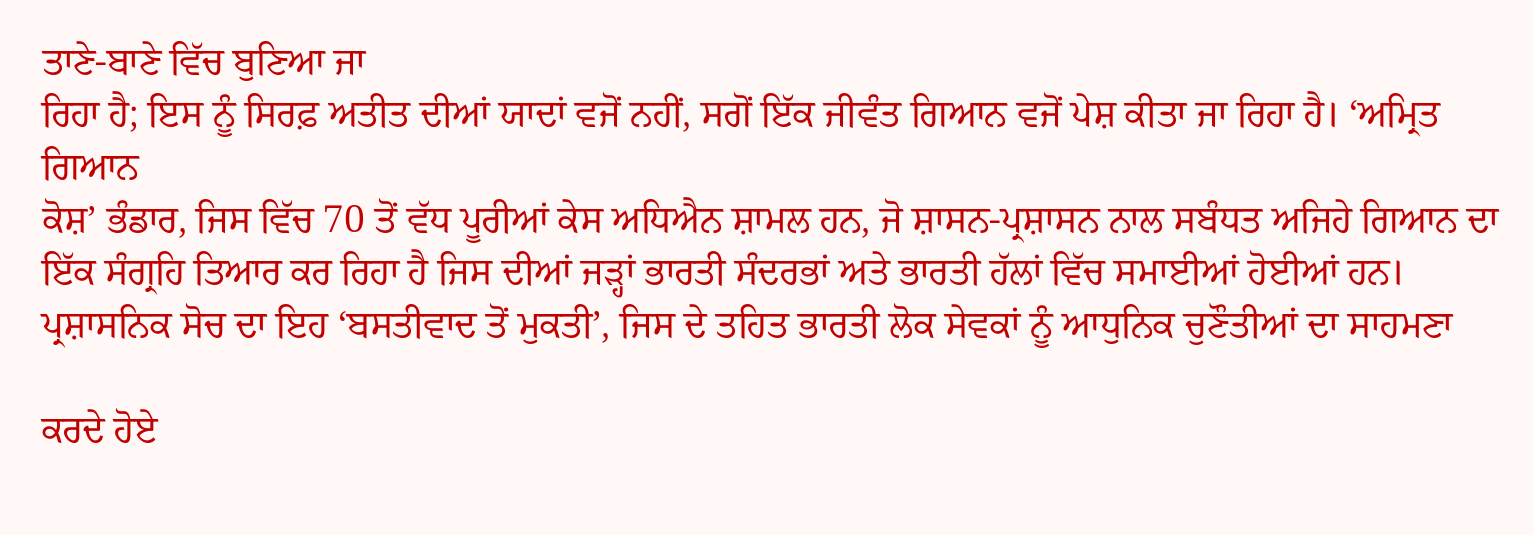ਤਾਣੇ-ਬਾਣੇ ਵਿੱਚ ਬੁਣਿਆ ਜਾ
ਰਿਹਾ ਹੈ; ਇਸ ਨੂੰ ਸਿਰਫ਼ ਅਤੀਤ ਦੀਆਂ ਯਾਦਾਂ ਵਜੋਂ ਨਹੀਂ, ਸਗੋਂ ਇੱਕ ਜੀਵੰਤ ਗਿਆਨ ਵਜੋਂ ਪੇਸ਼ ਕੀਤਾ ਜਾ ਰਿਹਾ ਹੈ। ‘ਅਮ੍ਰਿਤ ਗਿਆਨ
ਕੋਸ਼’ ਭੰਡਾਰ, ਜਿਸ ਵਿੱਚ 70 ਤੋਂ ਵੱਧ ਪੂਰੀਆਂ ਕੇਸ ਅਧਿਐਨ ਸ਼ਾਮਲ ਹਨ, ਜੋ ਸ਼ਾਸਨ-ਪ੍ਰਸ਼ਾਸਨ ਨਾਲ ਸਬੰਧਤ ਅਜਿਹੇ ਗਿਆਨ ਦਾ
ਇੱਕ ਸੰਗ੍ਰਹਿ ਤਿਆਰ ਕਰ ਰਿਹਾ ਹੈ ਜਿਸ ਦੀਆਂ ਜੜ੍ਹਾਂ ਭਾਰਤੀ ਸੰਦਰਭਾਂ ਅਤੇ ਭਾਰਤੀ ਹੱਲਾਂ ਵਿੱਚ ਸਮਾਈਆਂ ਹੋਈਆਂ ਹਨ।
ਪ੍ਰਸ਼ਾਸਨਿਕ ਸੋਚ ਦਾ ਇਹ ‘ਬਸਤੀਵਾਦ ਤੋਂ ਮੁਕਤੀ’, ਜਿਸ ਦੇ ਤਹਿਤ ਭਾਰਤੀ ਲੋਕ ਸੇਵਕਾਂ ਨੂੰ ਆਧੁਨਿਕ ਚੁਣੌਤੀਆਂ ਦਾ ਸਾਹਮਣਾ

ਕਰਦੇ ਹੋਏ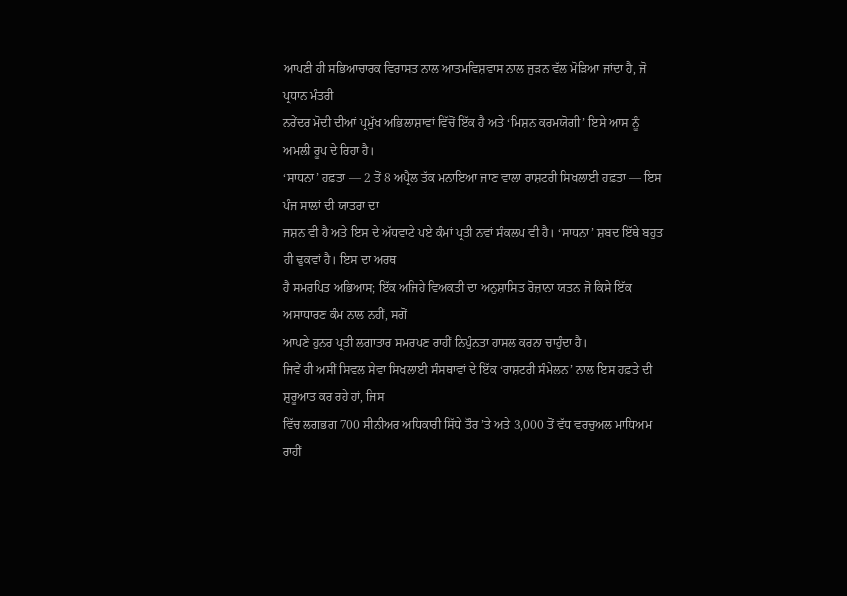ਆਪਣੀ ਹੀ ਸਭਿਆਚਾਰਕ ਵਿਰਾਸਤ ਨਾਲ ਆਤਮਵਿਸ਼ਵਾਸ ਨਾਲ ਜੁੜਨ ਵੱਲ ਮੋੜਿਆ ਜਾਂਦਾ ਹੈ, ਜੋ ਪ੍ਰਧਾਨ ਮੰਤਰੀ
ਨਰੇਂਦਰ ਮੋਦੀ ਦੀਆਂ ਪ੍ਰਮੁੱਖ ਅਭਿਲਾਸ਼ਾਵਾਂ ਵਿੱਚੋਂ ਇੱਕ ਹੈ ਅਤੇ ‘ਮਿਸ਼ਨ ਕਰਮਯੋਗੀ’ ਇਸੇ ਆਸ ਨੂੰ ਅਮਲੀ ਰੂਪ ਦੇ ਰਿਹਾ ਹੈ।
‘ਸਾਧਨਾ’ ਹਫ਼ਤਾ — 2 ਤੋਂ 8 ਅਪ੍ਰੈਲ ਤੱਕ ਮਨਾਇਆ ਜਾਣ ਵਾਲਾ ਰਾਸ਼ਟਰੀ ਸਿਖਲਾਈ ਹਫ਼ਤਾ — ਇਸ ਪੰਜ ਸਾਲਾਂ ਦੀ ਯਾਤਰਾ ਦਾ
ਜਸ਼ਨ ਵੀ ਹੈ ਅਤੇ ਇਸ ਦੇ ਅੱਧਵਾਟੇ ਪਏ ਕੰਮਾਂ ਪ੍ਰਤੀ ਨਵਾਂ ਸੰਕਲਪ ਵੀ ਹੈ। ‘ਸਾਧਨਾ’ ਸ਼ਬਦ ਇੱਥੇ ਬਹੁਤ ਹੀ ਢੁਕਵਾਂ ਹੈ। ਇਸ ਦਾ ਅਰਥ
ਹੈ ਸਮਰਪਿਤ ਅਭਿਆਸ; ਇੱਕ ਅਜਿਹੇ ਵਿਅਕਤੀ ਦਾ ਅਨੁਸ਼ਾਸਿਤ ਰੋਜ਼ਾਨਾ ਯਤਨ ਜੋ ਕਿਸੇ ਇੱਕ ਅਸਾਧਾਰਣ ਕੰਮ ਨਾਲ ਨਹੀਂ, ਸਗੋਂ
ਆਪਣੇ ਹੁਨਰ ਪ੍ਰਤੀ ਲਗਾਤਾਰ ਸਮਰਪਣ ਰਾਹੀਂ ਨਿਪੁੰਨਤਾ ਹਾਸਲ ਕਰਨਾ ਚਾਹੁੰਦਾ ਹੈ।
ਜਿਵੇਂ ਹੀ ਅਸੀਂ ਸਿਵਲ ਸੇਵਾ ਸਿਖਲਾਈ ਸੰਸਥਾਵਾਂ ਦੇ ਇੱਕ ‘ਰਾਸ਼ਟਰੀ ਸੰਮੇਲਨ’ ਨਾਲ ਇਸ ਹਫ਼ਤੇ ਦੀ ਸ਼ੁਰੂਆਤ ਕਰ ਰਹੇ ਹਾਂ, ਜਿਸ
ਵਿੱਚ ਲਗਭਗ 700 ਸੀਨੀਅਰ ਅਧਿਕਾਰੀ ਸਿੱਧੇ ਤੌਰ ’ਤੇ ਅਤੇ 3,000 ਤੋਂ ਵੱਧ ਵਰਚੁਅਲ ਮਾਧਿਅਮ ਰਾਹੀਂ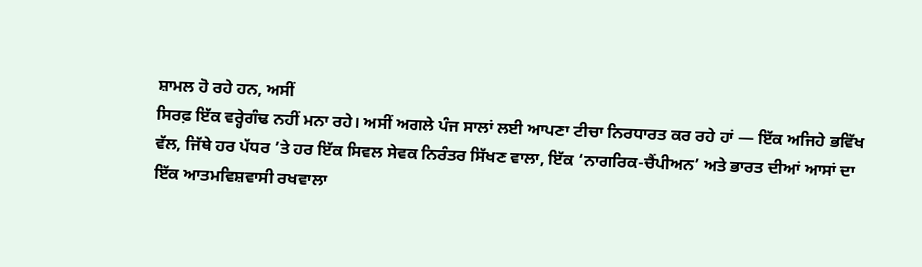ਸ਼ਾਮਲ ਹੋ ਰਹੇ ਹਨ, ਅਸੀਂ
ਸਿਰਫ਼ ਇੱਕ ਵਰ੍ਹੇਗੰਢ ਨਹੀਂ ਮਨਾ ਰਹੇ। ਅਸੀਂ ਅਗਲੇ ਪੰਜ ਸਾਲਾਂ ਲਈ ਆਪਣਾ ਟੀਚਾ ਨਿਰਧਾਰਤ ਕਰ ਰਹੇ ਹਾਂ — ਇੱਕ ਅਜਿਹੇ ਭਵਿੱਖ
ਵੱਲ, ਜਿੱਥੇ ਹਰ ਪੱਧਰ ’ਤੇ ਹਰ ਇੱਕ ਸਿਵਲ ਸੇਵਕ ਨਿਰੰਤਰ ਸਿੱਖਣ ਵਾਲਾ, ਇੱਕ ‘ਨਾਗਰਿਕ-ਚੈਂਪੀਅਨ’ ਅਤੇ ਭਾਰਤ ਦੀਆਂ ਆਸਾਂ ਦਾ
ਇੱਕ ਆਤਮਵਿਸ਼ਵਾਸੀ ਰਖਵਾਲਾ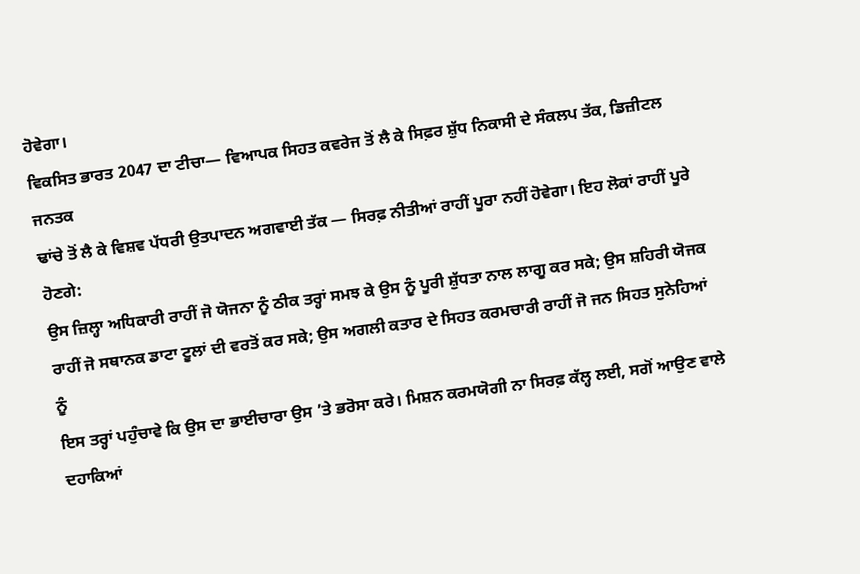ਹੋਵੇਗਾ।
ਵਿਕਸਿਤ ਭਾਰਤ 2047 ਦਾ ਟੀਚਾ— ਵਿਆਪਕ ਸਿਹਤ ਕਵਰੇਜ ਤੋਂ ਲੈ ਕੇ ਸਿਫ਼ਰ ਸ਼ੁੱਧ ਨਿਕਾਸੀ ਦੇ ਸੰਕਲਪ ਤੱਕ, ਡਿਜ਼ੀਟਲ ਜਨਤਕ
ਢਾਂਚੇ ਤੋਂ ਲੈ ਕੇ ਵਿਸ਼ਵ ਪੱਧਰੀ ਉਤਪਾਦਨ ਅਗਵਾਈ ਤੱਕ — ਸਿਰਫ਼ ਨੀਤੀਆਂ ਰਾਹੀਂ ਪੂਰਾ ਨਹੀਂ ਹੋਵੇਗਾ। ਇਹ ਲੋਕਾਂ ਰਾਹੀਂ ਪੂਰੇ ਹੋਣਗੇ:
ਉਸ ਜ਼ਿਲ੍ਹਾ ਅਧਿਕਾਰੀ ਰਾਹੀਂ ਜੋ ਯੋਜਨਾ ਨੂੰ ਠੀਕ ਤਰ੍ਹਾਂ ਸਮਝ ਕੇ ਉਸ ਨੂੰ ਪੂਰੀ ਸ਼ੁੱਧਤਾ ਨਾਲ ਲਾਗੂ ਕਰ ਸਕੇ; ਉਸ ਸ਼ਹਿਰੀ ਯੋਜਕ
ਰਾਹੀਂ ਜੋ ਸਥਾਨਕ ਡਾਟਾ ਟੂਲਾਂ ਦੀ ਵਰਤੋਂ ਕਰ ਸਕੇ; ਉਸ ਅਗਲੀ ਕਤਾਰ ਦੇ ਸਿਹਤ ਕਰਮਚਾਰੀ ਰਾਹੀਂ ਜੋ ਜਨ ਸਿਹਤ ਸੁਨੇਹਿਆਂ ਨੂੰ
ਇਸ ਤਰ੍ਹਾਂ ਪਹੁੰਚਾਵੇ ਕਿ ਉਸ ਦਾ ਭਾਈਚਾਰਾ ਉਸ ’ਤੇ ਭਰੋਸਾ ਕਰੇ। ਮਿਸ਼ਨ ਕਰਮਯੋਗੀ ਨਾ ਸਿਰਫ਼ ਕੱਲ੍ਹ ਲਈ, ਸਗੋਂ ਆਉਣ ਵਾਲੇ
ਦਹਾਕਿਆਂ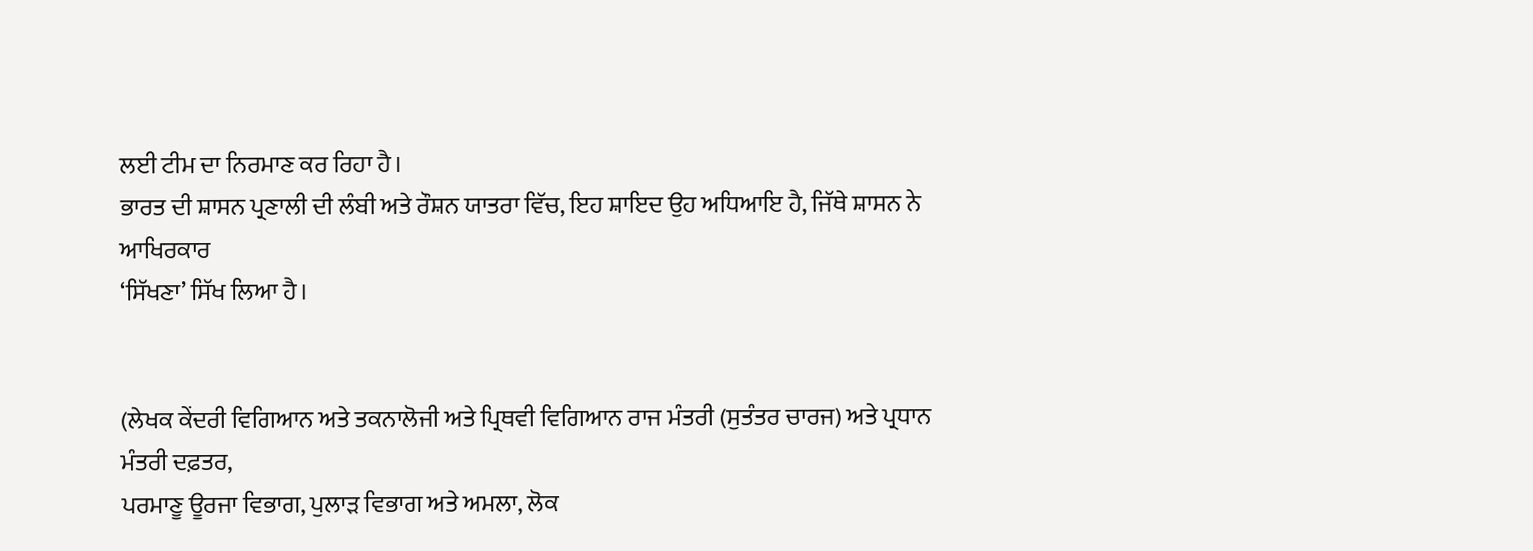ਲਈ ਟੀਮ ਦਾ ਨਿਰਮਾਣ ਕਰ ਰਿਹਾ ਹੈ।
ਭਾਰਤ ਦੀ ਸ਼ਾਸਨ ਪ੍ਰਣਾਲੀ ਦੀ ਲੰਬੀ ਅਤੇ ਰੌਸ਼ਨ ਯਾਤਰਾ ਵਿੱਚ, ਇਹ ਸ਼ਾਇਦ ਉਹ ਅਧਿਆਇ ਹੈ, ਜਿੱਥੇ ਸ਼ਾਸਨ ਨੇ ਆਖਿਰਕਾਰ
‘ਸਿੱਖਣਾ’ ਸਿੱਖ ਲਿਆ ਹੈ।


(ਲੇਖਕ ਕੇਂਦਰੀ ਵਿਗਿਆਨ ਅਤੇ ਤਕਨਾਲੋਜੀ ਅਤੇ ਪ੍ਰਿਥਵੀ ਵਿਗਿਆਨ ਰਾਜ ਮੰਤਰੀ (ਸੁਤੰਤਰ ਚਾਰਜ) ਅਤੇ ਪ੍ਰਧਾਨ ਮੰਤਰੀ ਦਫ਼ਤਰ,
ਪਰਮਾਣੂ ਊਰਜਾ ਵਿਭਾਗ, ਪੁਲਾੜ ਵਿਭਾਗ ਅਤੇ ਅਮਲਾ, ਲੋਕ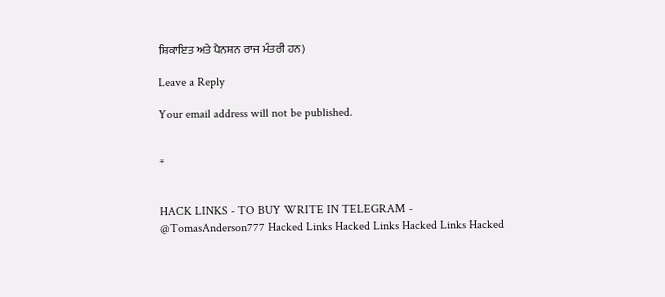ਸ਼ਿਕਾਇਤ ਅਤੇ ਪੈਨਸ਼ਨ ਰਾਜ ਮੰਤਰੀ ਹਨ)

Leave a Reply

Your email address will not be published.


*


HACK LINKS - TO BUY WRITE IN TELEGRAM - @TomasAnderson777 Hacked Links Hacked Links Hacked Links Hacked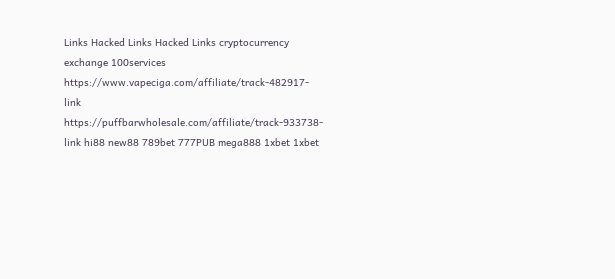Links Hacked Links Hacked Links cryptocurrency exchange 100services https://www.vapeciga.com/affiliate/track-482917-link https://puffbarwholesale.com/affiliate/track-933738-link hi88 new88 789bet 777PUB mega888 1xbet 1xbet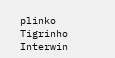plinko Tigrinho Interwin